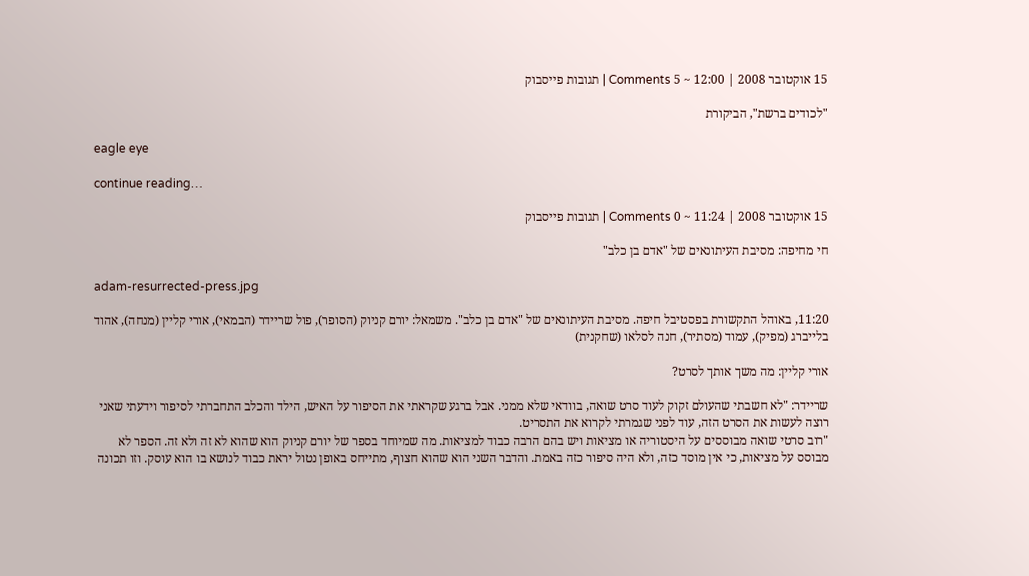15 אוקטובר 2008 | 12:00 ~ 5 Comments | תגובות פייסבוק

"לכודים ברשת", הביקורת

eagle eye

continue reading…

15 אוקטובר 2008 | 11:24 ~ 0 Comments | תגובות פייסבוק

חי מחיפה: מסיבת העיתונאים של "אדם בן כלב"

adam-resurrected-press.jpg

11:20, באוהל התקשורת בפסטיבל חיפה. מסיבת העיתונאים של "אדם בן כלב". משמאל: יורם קניוק (הסופר), פול שריידר (הבמאי), אורי קליין (מנחה), אהוד בלייברג (מפיק), עמוד (מסתיר), חנה לסלאו (שחקנית)

אורי קליין: מה משך אותך לסרט?

שריידר: "לא חשבתי שהעולם זקוק לעוד סרט שואה, בוודאי שלא ממני. אבל ברגע שקראתי את הסיפור על האיש, הילד והכלב התחברתי לסיפור וידעתי שאני רוצה לעשות את הסרט הזה, עוד לפני שגמרתי לקרוא את התסריט.
"רוב סרטי שואה מבוססים על היסטוריה או מציאות ויש בהם הרבה כבוד למציאות. מה שמיוחד בספר של יורם קניוק הוא שהוא לא זה ולא זה. הספר לא מבוסס על מציאות, כי אין מוסד כזה, ולא היה סיפור כזה באמת. והדבר השני הוא שהוא חצוף, מתייחס באופן נטול יראת כבוד לנושא בו הוא עוסק. וזו תכונה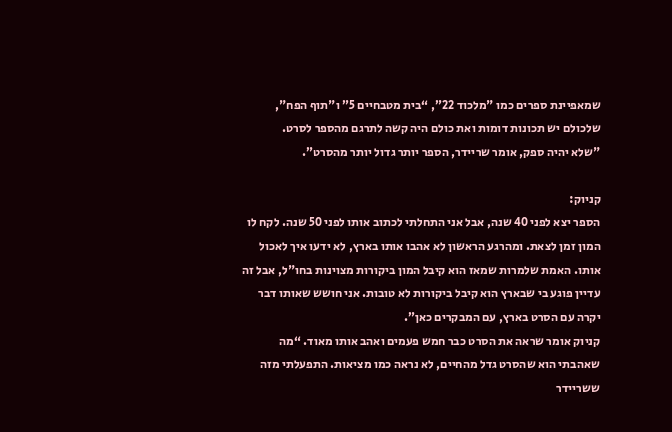שמאפיינת ספרים כמו "מלכוד 22”, “בית מטבחיים 5” ו"תוף הפח", שלכולם יש תכונות דומות ואת כולם היה קשה לתרגם מהספר לסרט.
"שלא יהיה ספק, אומר שריידר, הספר יותר גדול יותר מהסרט”.

קניוק:
הספר יצא לפני 40 שנה, אבל אני התחלתי לכתוב אותו לפני 50 שנה. לקח לו המון זמן לצאת. ומהרגע הראשון לא אהבו אותו בארץ, לא ידעו איך לאכול אותו. האמת שלמרות שמאז הוא קיבל המון ביקורות מצוינות בחו"ל, אבל זה עדיין פוגע בי שבארץ הוא קיבל ביקורות לא טובות. אני חושש שאותו דבר יקרה עם הסרט בארץ, עם המבקרים כאן”.
קניוק אומר שראה את הסרט כבר חמש פעמים ואהב אותו מאוד. “מה שאהבתי הוא שהסרט גדל מהחיים, לא נראה כמו מציאות. התפעלתי מזה ששריידר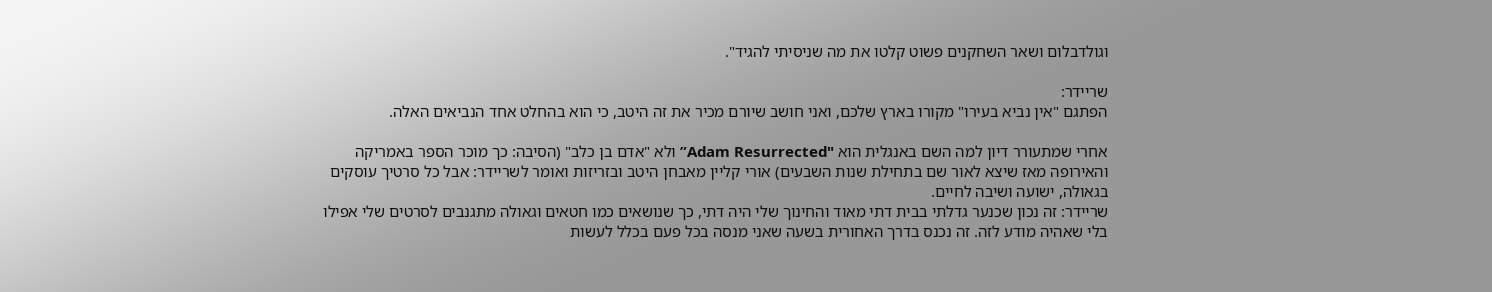וגולדבלום ושאר השחקנים פשוט קלטו את מה שניסיתי להגיד".

שריידר:
הפתגם "אין נביא בעירו" מקורו בארץ שלכם, ואני חושב שיורם מכיר את זה היטב, כי הוא בהחלט אחד הנביאים האלה.

אחרי שמתעורר דיון למה השם באנגלית הוא "Adam Resurrected” ולא "אדם בן כלב" (הסיבה: כך מוכר הספר באמריקה והאירופה מאז שיצא לאור שם בתחילת שנות השבעים) אורי קליין מאבחן היטב ובזריזות ואומר לשריידר: אבל כל סרטיך עוסקים בגאולה, ישועה ושיבה לחיים.
שריידר: זה נכון שכנער גדלתי בבית דתי מאוד והחינוך שלי היה דתי, כך שנושאים כמו חטאים וגאולה מתגנבים לסרטים שלי אפילו בלי שאהיה מודע לזה. זה נכנס בדרך האחורית בשעה שאני מנסה בכל פעם בכלל לעשות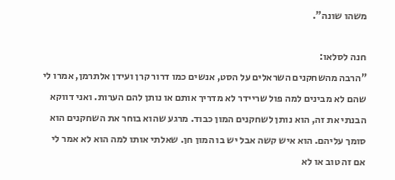משהו שונה”.

חנה לסלאו:
"הרבה מהשחקנים השראלים על הסט, אנשים כמו דרור קרן ועידן אלתרמן, אמרו לי שהם לא מבינים למה פול שריידר לא מדריך אותם או נותן להם הערות. ואני דווקא הבנתי את זה, הוא נותן לשחקנים המון כבוד. מרגע שהוא בוחר את השחקנים הוא סומך עליהם. הוא איש קשה אבל יש בו המון חן. שאלתי אותו למה הוא לא אמר לי אם זה טוב או לא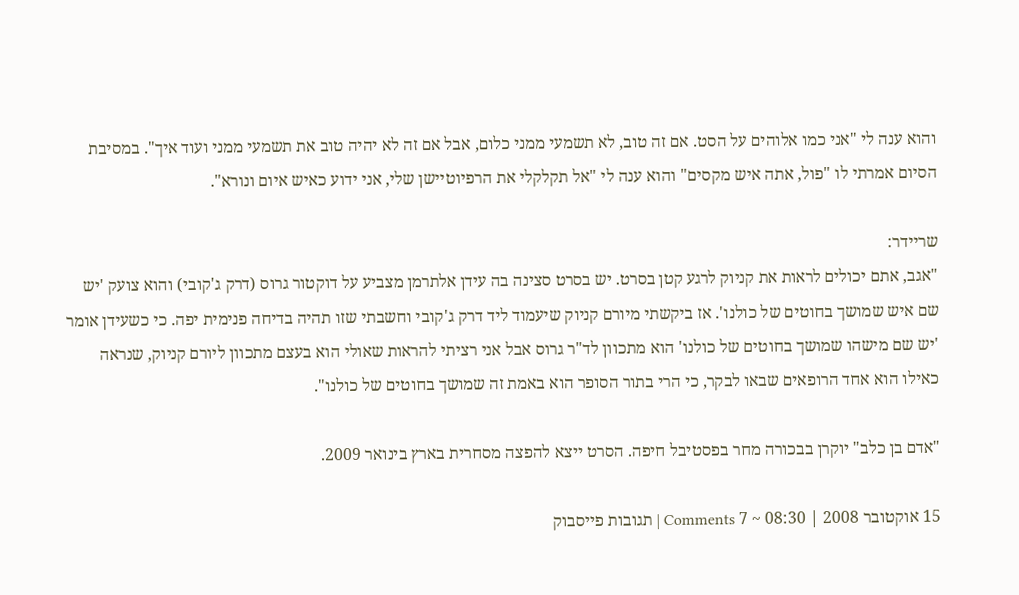והוא ענה לי "אני כמו אלוהים על הסט. אם זה טוב, לא תשמעי ממני כלום, אבל אם זה לא יהיה טוב את תשמעי ממני ועוד איך". במסיבת הסיום אמרתי לו "פול, אתה איש מקסים" והוא ענה לי "אל תקלקלי את הרפיוטיישן שלי, אני ידוע כאיש איום ונורא".

שריידר:
"אגב, אתם יכולים לראות את קניוק לרגע קטן בסרט. יש בסרט סצינה בה עידן אלתרמן מצביע על דוקטור גרוס (דרק ג'קובי) והוא צועק 'יש שם איש שמושך בחוטים של כולנו'. אז ביקשתי מיורם קניוק שיעמוד ליד דרק ג'קובי וחשבתי שזו תהיה בדיחה פנימית יפה. כי כשעידן אומר 'יש שם מישהו שמושך בחוטים של כולנו' הוא מתכוון לד"ר גרוס אבל אני רציתי להראות שאולי הוא בעצם מתכוון ליורם קניוק, שנראה כאילו הוא אחד הרופאים שבאו לבקר, כי הרי בתור הסופר הוא באמת זה שמושך בחוטים של כולנו".

"אדם בן כלב" יוקרן בבכורה מחר בפסטיבל חיפה. הסרט ייצא להפצה מסחרית בארץ בינואר 2009.

15 אוקטובר 2008 | 08:30 ~ 7 Comments | תגובות פייסבוק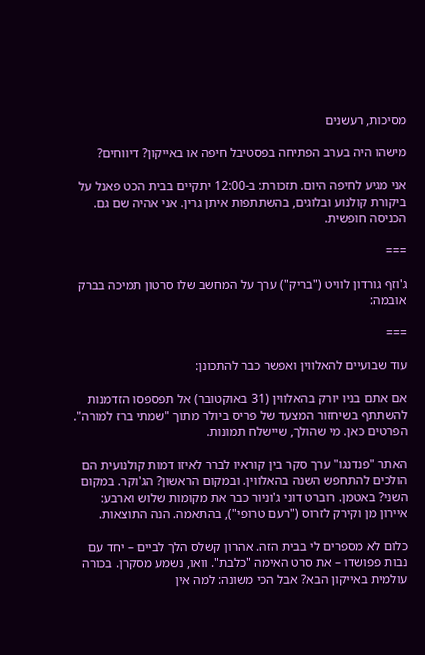מסיכות, רעשנים

מישהו היה בערב הפתיחה בפסטיבל חיפה או באייקון? דיווחים?

אני מגיע לחיפה היום. תזכורת: ב-12:00 יתקיים בבית הכט פאנל על ביקורת קולנוע ובלוגים, בהשתתפות איתן גרין. אני אהיה שם גם. הכניסה חופשית.

===

ג'וזף גורדון לוויט ("בריק") ערך על המחשב שלו סרטון תמיכה בברק אובמה:

===

עוד שבועיים להאלווין ואפשר כבר להתכונן:

אם אתם בניו יורק בהאלווין (31 באוקטובר) אל תפספסו הזדמנות להשתתף בשיחזור המצעד של פריס ביולר מתוך "שמתי ברז למורה". הפרטים כאן. מי שהולך, שיישלח תמונות.

האתר "פנדנגו" ערך סקר בין קוראיו לברר לאיזו דמות קולנועית הם הולכים להתחפש השנה בהאלווין. ובמקום הראשון? הג'וקר. במקום השני? באטמן. רוברט דוני ג'וניור כבר את מקומות שלוש וארבע: איירון מן וקירק לזרוס ("רעם טרופי"), בהתאמה. הנה התוצאות.

כלום לא מספרים לי בבית הזה. אהרון קשלס הלך לביים – יחד עם נבות פפושדו – את סרט האימה "כלבת". וואו, נשמע מסקרן. בכורה עולמית באייקון הבא? אבל הכי משונה: למה אין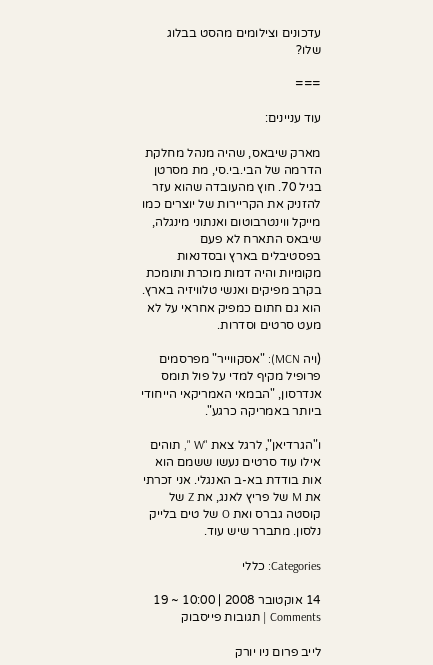עדכונים וצילומים מהסט בבלוג שלו?

===

עוד עניינים:

מארק שיבאס, שהיה מנהל מחלקת הדרמה של הבי.בי.סי, מת מסרטן בגיל 70. חוץ מהעובדה שהוא עזר להזניק את הקריירות של יוצרים כמו מייקל ווינטרבוטום ואנתוני מינגלה, שיבאס התארח לא פעם בפסטיבלים בארץ ובסדנאות מקומיות והיה דמות מוכרת ותומכת בקרב מפיקים ואנשי טלוויזיה בארץ. הוא גם חתום כמפיק אחראי על לא מעט סרטים וסדרות.

(ויה MCN): "אסקווייר" מפרסמים פרופיל מקיף למדי על פול תומס אנדרסון, "הבמאי האמריקאי הייחודי ביותר באמריקה כרגע".

ו"הגרדיאן", לרגל צאת "W ", תוהים אילו עוד סרטים נעשו ששמם הוא אות בודדת בא-ב האנגלי. אני זכרתי את M של פריץ לאנג, את Z של קוסטה גברס ואת O של טים בלייק נלסון. מתברר שיש עוד.

Categories: כללי

14 אוקטובר 2008 | 10:00 ~ 19 Comments | תגובות פייסבוק

לייב פרום ניו יורק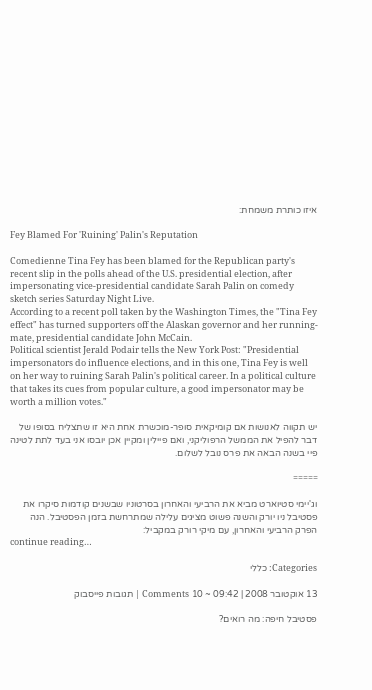איזו כותרת משמחת:

Fey Blamed For 'Ruining' Palin's Reputation

Comedienne Tina Fey has been blamed for the Republican party's recent slip in the polls ahead of the U.S. presidential election, after impersonating vice-presidential candidate Sarah Palin on comedy sketch series Saturday Night Live.
According to a recent poll taken by the Washington Times, the "Tina Fey effect" has turned supporters off the Alaskan governor and her running-mate, presidential candidate John McCain.
Political scientist Jerald Podair tells the New York Post: "Presidential impersonators do influence elections, and in this one, Tina Fey is well on her way to ruining Sarah Palin's political career. In a political culture that takes its cues from popular culture, a good impersonator may be worth a million votes."

יש תקווה לאנושות אם קומיקאית סופר-מוכשרת אחת היא זו שתצליח בסופו של דבר להפיל את הממשל הרפוליקני, ואם פיילין ומקיין אכן יובסו אני בעד לתת לטינה פיי בשנה הבאה את פרס נובל לשלום.

=====

וג'יימי סטיוארט מביא את הרביעי והאחרון בסרטוניו שבשנים קודמות סיקרו את פסטיבל ניו יורק והשנה פשוט מציגים עלילה שמתרחשת בזמן הפסטיבל. הנה הפרק הרביעי והאחרון, עם מיקי רורק במקביל:
continue reading…

Categories: כללי

13 אוקטובר 2008 | 09:42 ~ 10 Comments | תגובות פייסבוק

פסטיבל חיפה: מה רואים?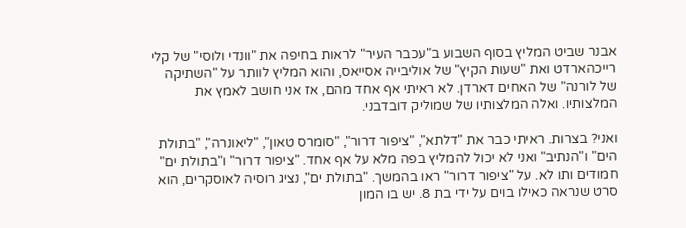אבנר שביט המליץ בסוף השבוע ב"עכבר העיר" לראות בחיפה את "וונדי ולוסי" של קלי רייכהארדט ואת "שעות הקיץ" של אוליבייה אסייאס, והוא המליץ לוותר על "השתיקה של לורנה" של האחים דארדן. לא ראיתי אף אחד מהם, אז אני חושב לאמץ את המלצותיו. ואלה המלצותיו של שמוליק דובדבני.

ואני? בצרות. ראיתי כבר את "דלתא", "ציפור דרור", "סומרס טאון", "ליאונרה", "בתולת הים" ו"הנתיב" ואני לא יכול להמליץ בפה מלא על אף אחד. "ציפור דרור" ו"בתולת ים" חמודים ותו לא. על "ציפור דרור" ראו בהמשך. "בתולת ים", נציג רוסיה לאוסקרים, הוא סרט שנראה כאילו בוים על ידי בת 8. יש בו המון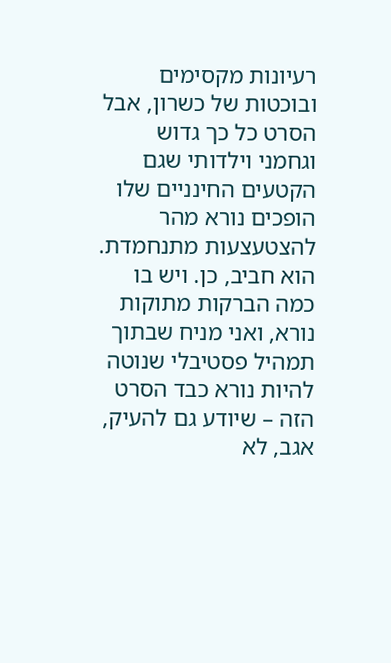רעיונות מקסימים ובוכטות של כשרון, אבל הסרט כל כך גדוש וגחמני וילדותי שגם הקטעים החינניים שלו הופכים נורא מהר להצטעצעות מתנחמדת. הוא חביב, כן. ויש בו כמה הברקות מתוקות נורא, ואני מניח שבתוך תמהיל פסטיבלי שנוטה להיות נורא כבד הסרט הזה – שיודע גם להעיק, אגב, לא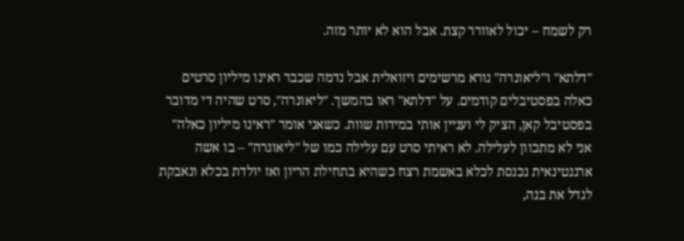רק לשמח – יכול לאוורר קצת. אבל הוא לא יותר מזה.

"דלתא" ו"ליאונרה" נורא מרשימים ויזואלית אבל נדמה שכבר ראינו מיליון סרטים כאלה בפסטיבלים קודמים. על "דלתא" ראו בהמשך. "ליאונרה", סרט שהיה די מדובר בפסטיבל קאן, הציק לי ועניין אותי במידות שוות. כשאני אומר "ראינו מיליון כאלה" אני לא מתכוון לעלילה. לא ראיתי סרט עם עלילה כמו של "ליאונרה" – בו אשה ארגנטינאית נכנסת לכלא באשמת רצח כשהיא בתחילת הריון ואז יולדת בכלא ונאבקת לגדל את בנה,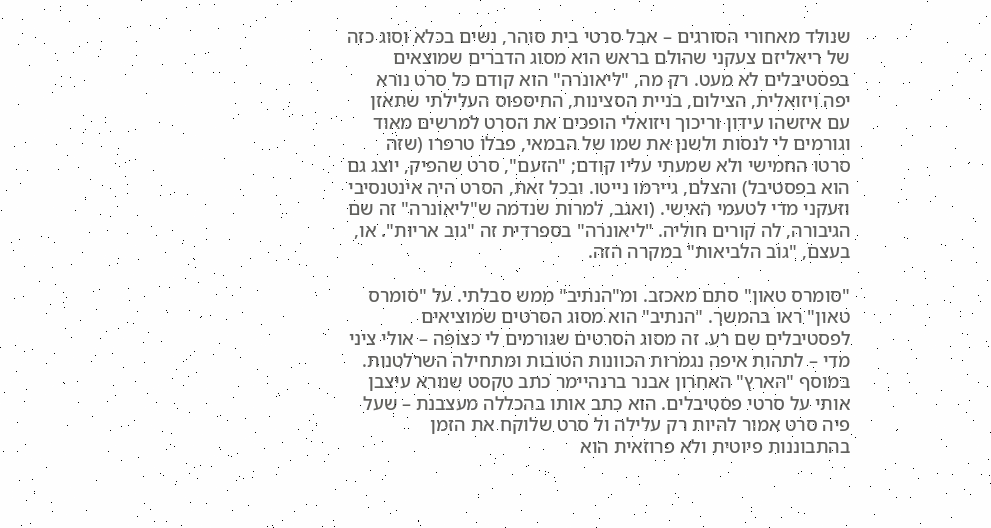שנולד מאחורי הסורגים – אבל סרטי בית סוהר, נשים בכלא וסוג כזה של ריאליזם צעקני שהולם בראש הוא מסוג הדברים שמוצאים בפסטיבלים לא מעט. רק מה, "ליאונרה" הוא קודם כל סרט נורא יפה ויזואלית, הצילום, בניית הסצינות, החיספוס העלילתי שתאזן עם איזשהו עידון וריכוך ויזואלי הופכים את הסרט למרשים מאוד וגורמים לי לנסות ולשנן את שמו של הבמאי, פבלו טרפרו (שזה סרטו החמישי ולא שמעתי עליו קודם; "הזעם", סרט שהפיק, יוצג גם הוא בפסטיבל) והצלם, גיירמו נייטו. ובכל זאת, הסרט היה אינטנסיבי וזעקני מדי לטעמי האישי. (ואגב, למרות שנדמה ש"ליאונרה" זה שם הגיבורה, לה קורים חוליה. "ליאונרה" בספרדית זה "גוב אריות". או, בעצם, "גוב הלביאות" במקרה הזה.

"סומרס טאון" סתם מאכזב. ומ"הנתיב" ממש סבלתי. על "סומרס טאון" ראו בהמשך. "הנתיב" הוא מסוג הסרטים שמוציאים לפסטיבלים שם רע. זה מסוג הסרטים שגורמים לי כצופה – אולי ציני מדי – לתהות איפה נגמרות הכוונות הטובות ומתחילה השרלטנות. במוסף "הארץ" האחרון אבנר ברנהיימר כתב טקסט שנורא עיצבן אותי על סרטי פסטיבלים. הוא כתב אותו בהכללה מעצבנת – שעל פיה סרט אמור להיות רק עלילה ול סרט שלוקח את הזמן בהתבוננות פיוטית ולא פרוזאית הוא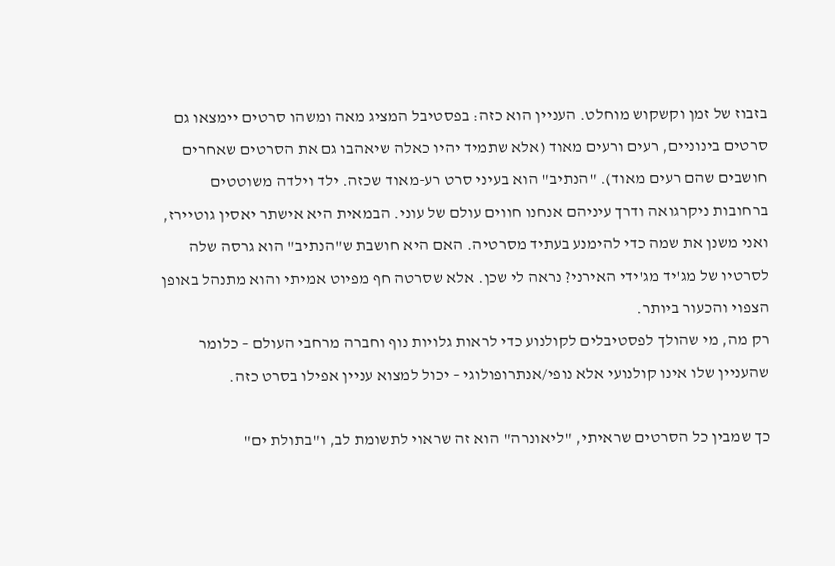בזבוז של זמן וקשקוש מוחלט. העניין הוא כזה: בפסטיבל המציג מאה ומשהו סרטים יימצאו גם סרטים בינוניים, רעים ורעים מאוד (אלא שתמיד יהיו כאלה שיאהבו גם את הסרטים שאחרים חושבים שהם רעים מאוד). "הנתיב" הוא בעיני סרט רע-מאוד שכזה. ילד וילדה משוטטים ברחובות ניקרגואה ודרך עיניהם אנחנו חווים עולם של עוני. הבמאית היא אישתר יאסין גוטיירז, ואני משנן את שמה כדי להימנע בעתיד מסרטיה. האם היא חושבת ש"הנתיב" הוא גרסה שלה לסרטיו של מג'יד מג'ידי האירני? נראה לי שכן. אלא שסרטה חף מפיוט אמיתי והוא מתנהל באופן הצפוי והכעור ביותר.
רק מה, מי שהולך לפסטיבלים לקולנוע כדי לראות גלויות נוף וחברה מרחבי העולם – כלומר שהעניין שלו אינו קולנועי אלא נופי/אנתרופולוגי – יכול למצוא עניין אפילו בסרט כזה.

כך שמבין כל הסרטים שראיתי, "ליאונרה" הוא זה שראוי לתשומת לב, ו"בתולת ים"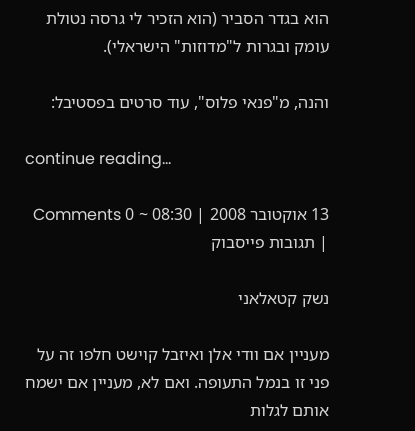הוא בגדר הסביר (הוא הזכיר לי גרסה נטולת עומק ובגרות ל"מדוזות" הישראלי).

והנה, מ"פנאי פלוס", עוד סרטים בפסטיבל:

continue reading…

13 אוקטובר 2008 | 08:30 ~ 0 Comments | תגובות פייסבוק

נשק קטאלאני

מעניין אם וודי אלן ואיזבל קוישט חלפו זה על פני זו בנמל התעופה. ואם לא, מעניין אם ישמח אותם לגלות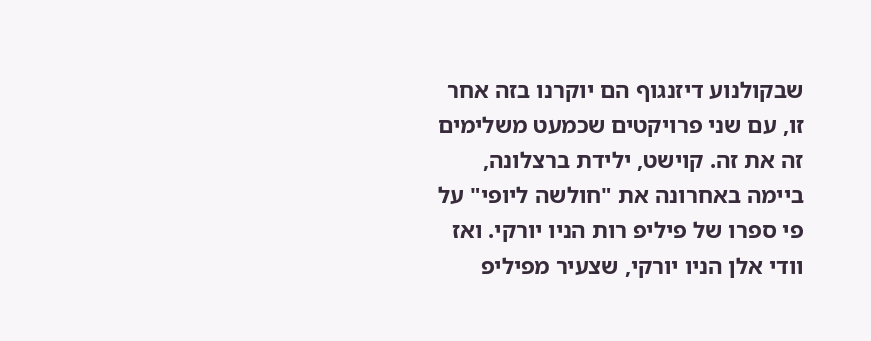שבקולנוע דיזנגוף הם יוקרנו בזה אחר זו, עם שני פרויקטים שכמעט משלימים זה את זה. קוישט, ילידת ברצלונה, ביימה באחרונה את "חולשה ליופי" על פי ספרו של פיליפ רות הניו יורקי. ואז וודי אלן הניו יורקי, שצעיר מפיליפ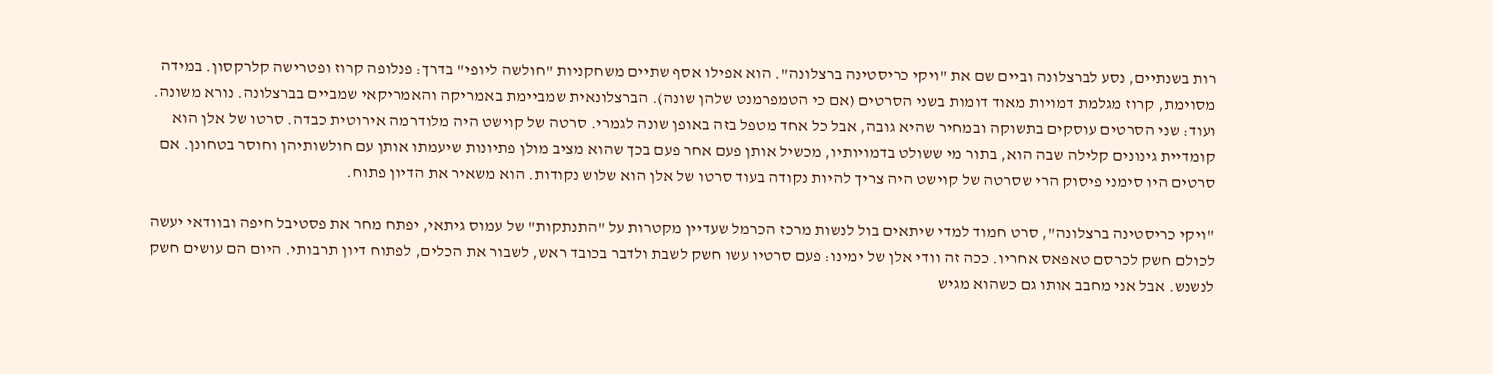רות בשנתיים, נסע לברצלונה וביים שם את "ויקי כריסטינה ברצלונה". הוא אפילו אסף שתיים משחקניות "חולשה ליופי" בדרך: פנלופה קרוז ופטרישה קלרקסון. במידה מסוימת, קרוז מגלמת דמויות מאוד דומות בשני הסרטים (אם כי הטמפרמנט שלהן שונה). הברצלונאית שמביימת באמריקה והאמריקאי שמביים בברצלונה. נורא משונה. ועוד: שני הסרטים עוסקים בתשוקה ובמחיר שהיא גובה, אבל כל אחד מטפל בזה באופן שונה לגמרי. סרטה של קוישט היה מלודרמה אירוטית כבדה. סרטו של אלן הוא קומדיית גינונים קלילה שבה הוא, בתור מי ששולט בדמויותיו, מכשיל אותן פעם אחר פעם בכך שהוא מציב מולן פתיונות שיעמתו אותן עם חולשותיהן וחוסר בטחונן. אם סרטים היו סימני פיסוק הרי שסרטה של קוישט היה צריך להיות נקודה בעוד סרטו של אלן הוא שלוש נקודות. הוא משאיר את הדיון פתוח.

"ויקי כריסטינה ברצלונה", סרט חמוד למדי שיתאים בול לנשות מרכז הכרמל שעדיין מקטרות על "התנתקות" של עמוס גיתאי, יפתח מחר את פסטיבל חיפה ובוודאי יעשה לכולם חשק לכרסם טאפאס אחריו. ככה זה וודי אלן של ימינו: פעם סרטיו עשו חשק לשבת ולדבר בכובד ראש, לשבור את הכלים, לפתוח דיון תרבותי. היום הם עושים חשק לנשנש. אבל אני מחבב אותו גם כשהוא מגיש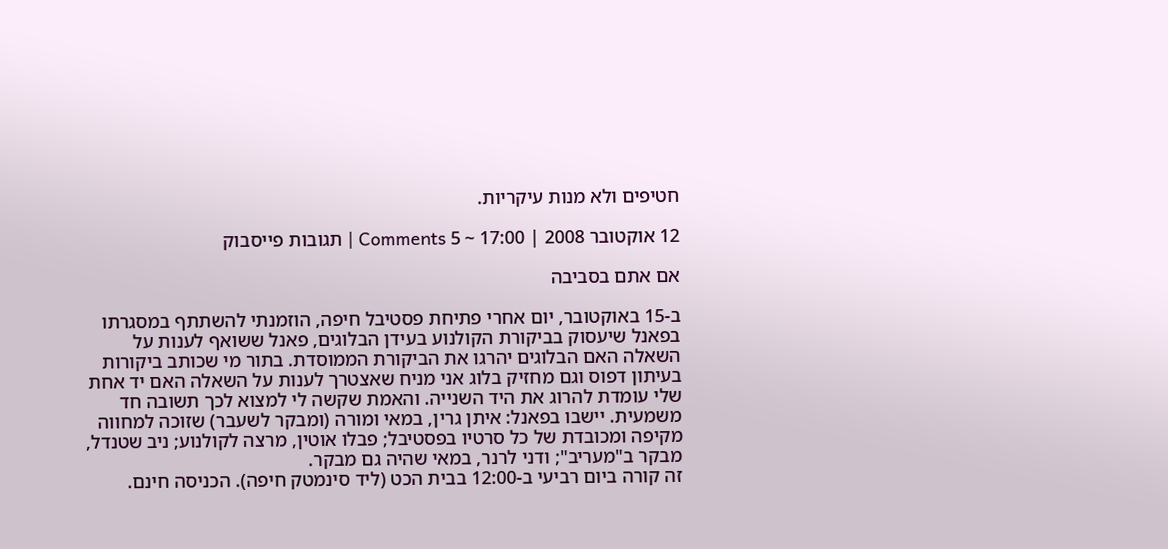חטיפים ולא מנות עיקריות.

12 אוקטובר 2008 | 17:00 ~ 5 Comments | תגובות פייסבוק

אם אתם בסביבה

ב-15 באוקטובר, יום אחרי פתיחת פסטיבל חיפה, הוזמנתי להשתתף במסגרתו בפאנל שיעסוק בביקורת הקולנוע בעידן הבלוגים, פאנל ששואף לענות על השאלה האם הבלוגים יהרגו את הביקורת הממוסדת. בתור מי שכותב ביקורות בעיתון דפוס וגם מחזיק בלוג אני מניח שאצטרך לענות על השאלה האם יד אחת שלי עומדת להרוג את היד השנייה. והאמת שקשה לי למצוא לכך תשובה חד משמעית. יישבו בפאנל: איתן גרין, במאי ומורה (ומבקר לשעבר) שזוכה למחווה מקיפה ומכובדת של כל סרטיו בפסטיבל; פבלו אוטין, מרצה לקולנוע; ניב שטנדל, מבקר ב"מעריב"; ודני לרנר, במאי שהיה גם מבקר.
זה קורה ביום רביעי ב-12:00 בבית הכט (ליד סינמטק חיפה). הכניסה חינם.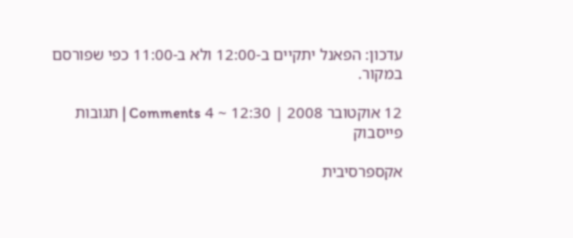עדכון: הפאנל יתקיים ב-12:00 ולא ב-11:00 כפי שפורסם במקור.

12 אוקטובר 2008 | 12:30 ~ 4 Comments | תגובות פייסבוק

אקספרסיבית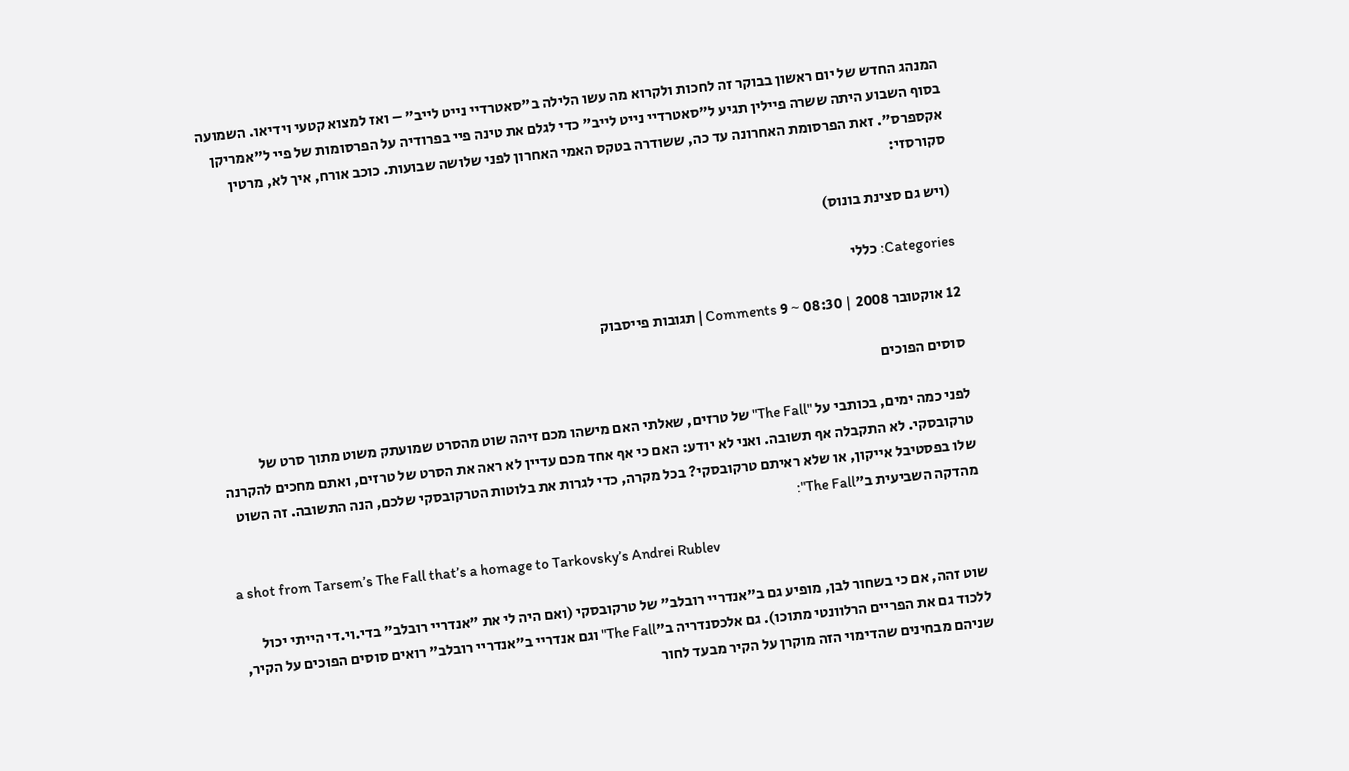המנהג החדש של יום ראשון בבוקר זה לחכות ולקרוא מה עשו הלילה ב"סאטרדיי נייט לייב" – ואז למצוא קטעי וידיאו. השמועה בסוף השבוע היתה ששרה פיילין תגיע ל"סאטרדיי נייט לייב" כדי לגלם את טינה פיי בפרודיה על הפרסומות של פיי ל"אמריקן אקספרס". זאת הפרסומת האחרונה עד כה, ששודרה בטקס האמי האחרון לפני שלושה שבועות. כוכב אורח, איך לא, מרטין סקורסזי:

(ויש גם סצינת בונוס)

Categories: כללי

12 אוקטובר 2008 | 08:30 ~ 9 Comments | תגובות פייסבוק

סוסים הפוכים

לפני כמה ימים, בכותבי על "The Fall" של טרזים, שאלתי האם מישהו מכם זיהה שוט מהסרט שמועתק משוט מתוך סרט של טרקובסקי. לא התקבלה אף תשובה. ואני לא יודע: האם כי אף אחד מכם עדיין לא ראה את הסרט של טרזים, ואתם מחכים להקרנה שלו בפסטיבל אייקון, או שלא ראיתם טרקובסקי? בכל מקרה, כדי לגרות את בלוטות הטרקובסקי שלכם, הנה התשובה. זה השוט מהדקה השביעית ב"The Fall":

a shot from Tarsem’s The Fall that’s a homage to Tarkovsky’s Andrei Rublev

שוט זהה, אם כי בשחור לבן, מופיע גם ב"אנדריי רובלב" של טרקובסקי (ואם היה לי את "אנדריי רובלב" בדי.וי.די הייתי יכול ללכוד גם את הפריים הרלוונטי מתוכו). גם אלכסנדריה ב"The Fall" וגם אנדריי ב"אנדריי רובלב" רואים סוסים הפוכים על הקיר, שניהם מבחינים שהדימוי הזה מוקרן על הקיר מבעד לחור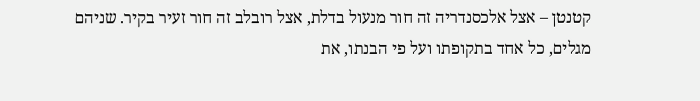קטנטן – אצל אלכסנדריה זה חור מנעול בדלת, אצל רובלב זה חור זעיר בקיר. שניהם מגלים, כל אחד בתקופתו ועל פי הבנתו, את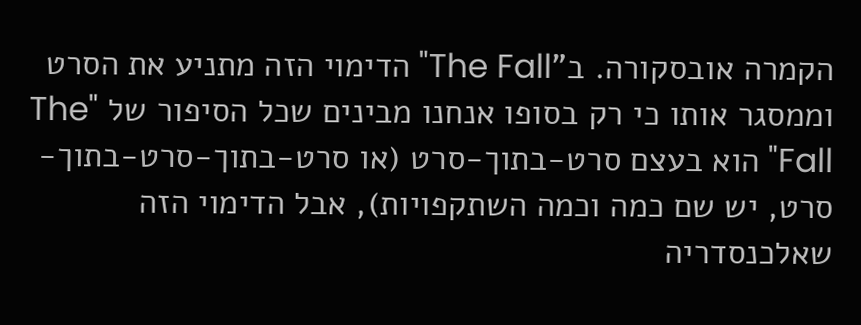הקמרה אובסקורה. ב"The Fall" הדימוי הזה מתניע את הסרט וממסגר אותו כי רק בסופו אנחנו מבינים שכל הסיפור של "The Fall" הוא בעצם סרט-בתוך-סרט (או סרט-בתוך-סרט-בתוך-סרט, יש שם כמה וכמה השתקפויות), אבל הדימוי הזה שאלכנסדריה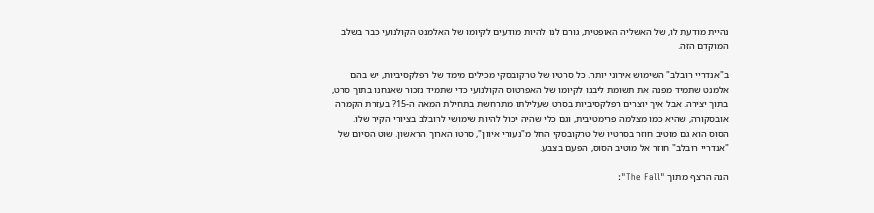נהיית מודעת לו, של האשליה האופטית, גורם לנו להיות מודעים לקיומו של האלמנט הקולנועי כבר בשלב המוקדם הזה.

ב"אנדריי רובלב" השימוש אירוני יותר. כל סרטיו של טרקובסקי מכילים מימד של רפלקסיביות, יש בהם אלמנט שתמיד מפנה את תשומת ליבנו לקיומו של האפרטוס הקולנועי כדי שתמיד נזכור שאנחנו בתוך סרט, בתוך יצירה. אבל איך יוצרים רפלקסיביות בסרט שעלילתו מתרחשת בתחילת המאה ה-15? בעזרת הקמרה אובסקורה, שהיא כמו מצלמה פרימטיבית, וגם כלי שהיה יכול להיות שימושי לרובלב בציורי הקיר שלו. הסוס הוא גם מוטיב חוזר בסרטיו של טרקובסקי החל מ"נעורי איוון", סרטו הארוך הראשון. שוט הסיום של "אנדריי רובלב" חוזר אל מוטיב הסוס, הפעם בצבע.

הנה הרצף מתוך "The Fall":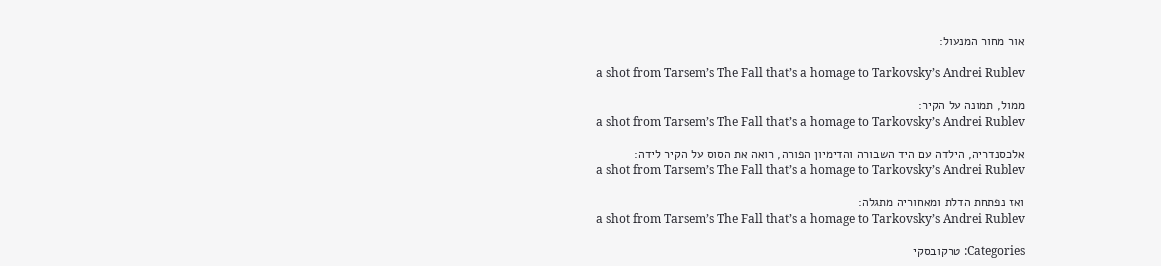אור מחור המנעול:

a shot from Tarsem’s The Fall that’s a homage to Tarkovsky’s Andrei Rublev

ממול, תמונה על הקיר:
a shot from Tarsem’s The Fall that’s a homage to Tarkovsky’s Andrei Rublev

אלכסנדריה, הילדה עם היד השבורה והדימיון הפורה, רואה את הסוס על הקיר לידה:
a shot from Tarsem’s The Fall that’s a homage to Tarkovsky’s Andrei Rublev

ואז נפתחת הדלת ומאחוריה מתגלה:
a shot from Tarsem’s The Fall that’s a homage to Tarkovsky’s Andrei Rublev

Categories: טרקובסקי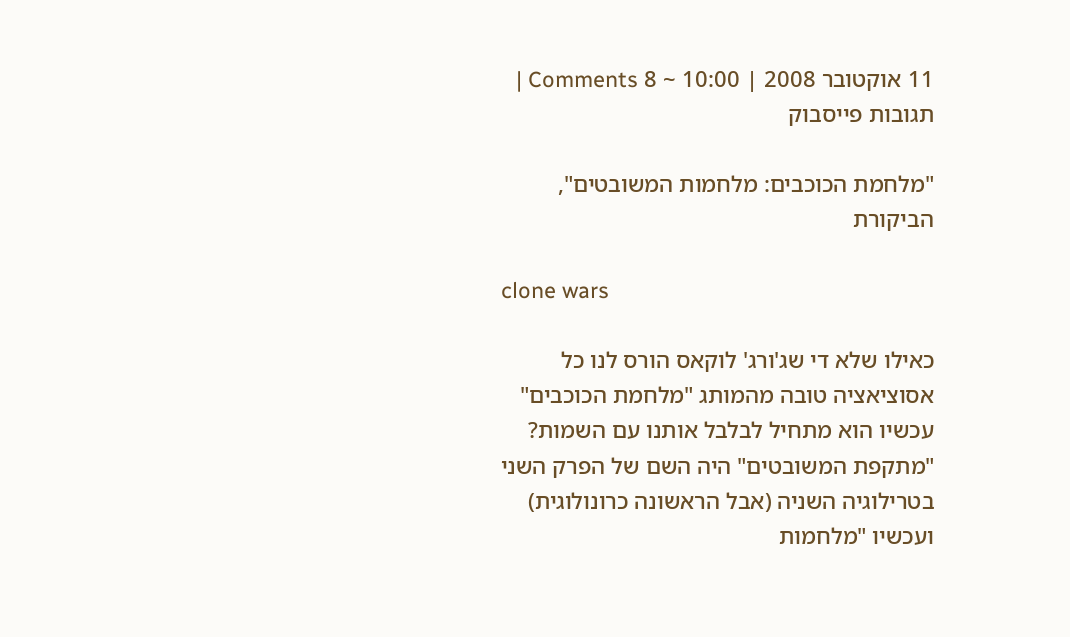11 אוקטובר 2008 | 10:00 ~ 8 Comments | תגובות פייסבוק

"מלחמת הכוכבים: מלחמות המשובטים", הביקורת

clone wars

כאילו שלא די שג'ורג' לוקאס הורס לנו כל אסוציאציה טובה מהמותג "מלחמת הכוכבים" עכשיו הוא מתחיל לבלבל אותנו עם השמות? "מתקפת המשובטים" היה השם של הפרק השני בטרילוגיה השניה (אבל הראשונה כרונולוגית) ועכשיו "מלחמות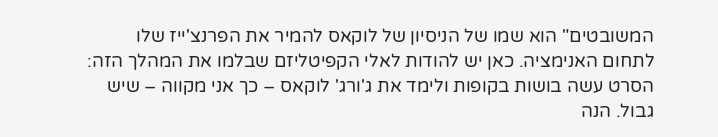המשובטים" הוא שמו של הניסיון של לוקאס להמיר את הפרנצ'ייז שלו לתחום האנימציה. כאן יש להודות לאלי הקפיטליזם שבלמו את המהלך הזה: הסרט עשה בושות בקופות ולימד את ג'ורג' לוקאס – כך אני מקווה – שיש גבול. הנה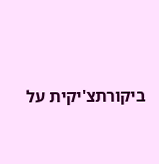ביקורתצ'יקית על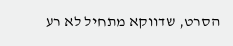הסרט, שדווקא מתחיל לא רע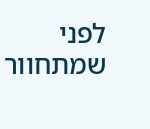לפני שמתחוור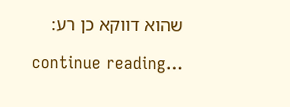שהוא דווקא כן רע:

continue reading…